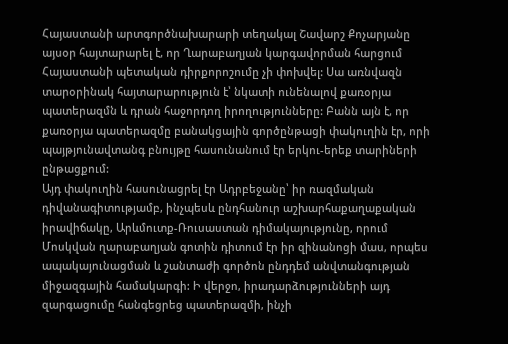Հայաստանի արտգործնախարարի տեղակալ Շավարշ Քոչարյանը այսօր հայտարարել է, որ Ղարաբաղյան կարգավորման հարցում Հայաստանի պետական դիրքորոշումը չի փոխվել: Սա առնվազն տարօրինակ հայտարարություն է՝ նկատի ունենալով քառօրյա պատերազմն և դրան հաջորդող իրողությունները: Բանն այն է, որ քառօրյա պատերազմը բանակցային գործընթացի փակուղին էր, որի պայթյունավտանգ բնույթը հասունանում էր երկու-երեք տարիների ընթացքում:
Այդ փակուղին հասունացրել էր Ադրբեջանը՝ իր ռազմական դիվանագիտությամբ, ինչպեսև ընդհանուր աշխարհաքաղաքական իրավիճակը, Արևմուտք-Ռուսաստան դիմակայությունը, որում Մոսկվան ղարաբաղյան գոտին դիտում էր իր զինանոցի մաս, որպես ապակայունացման և շանտաժի գործոն ընդդեմ անվտանգության միջազգային համակարգի: Ի վերջո, իրադարձությունների այդ զարգացումը հանգեցրեց պատերազմի, ինչի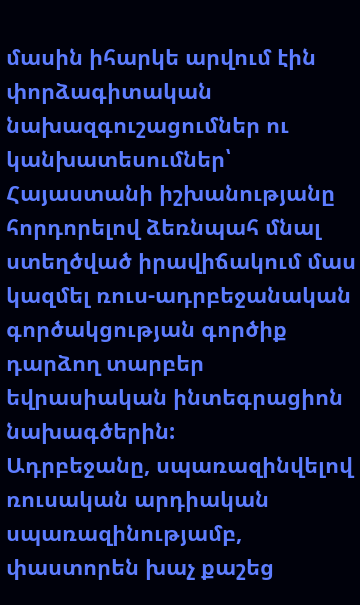մասին իհարկե արվում էին փորձագիտական նախազգուշացումներ ու կանխատեսումներ՝ Հայաստանի իշխանությանը հորդորելով ձեռնպահ մնալ ստեղծված իրավիճակում մաս կազմել ռուս-ադրբեջանական գործակցության գործիք դարձող տարբեր եվրասիական ինտեգրացիոն նախագծերին:
Ադրբեջանը, սպառազինվելով ռուսական արդիական սպառազինությամբ, փաստորեն խաչ քաշեց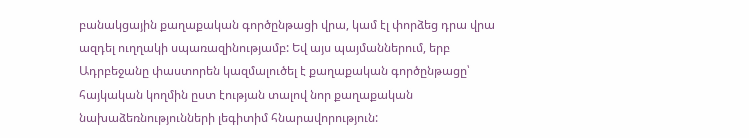բանակցային քաղաքական գործընթացի վրա, կամ էլ փորձեց դրա վրա ազդել ուղղակի սպառազինությամբ: Եվ այս պայմաններում, երբ Ադրբեջանը փաստորեն կազմալուծել է քաղաքական գործընթացը՝ հայկական կողմին ըստ էության տալով նոր քաղաքական նախաձեռնությունների լեգիտիմ հնարավորություն: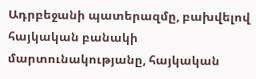Ադրբեջանի պատերազմը, բախվելով հայկական բանակի մարտունակությանը, հայկական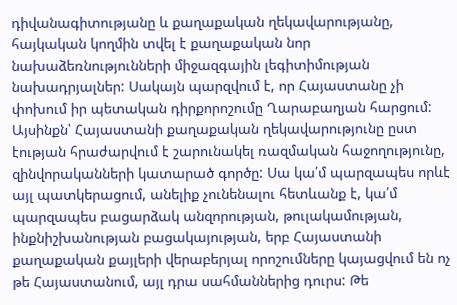դիվանագիտությանը և քաղաքական ղեկավարությանը, հայկական կողմին տվել է քաղաքական նոր նախաձեռնությունների միջազգային լեգիտիմության նախադրյալներ: Սակայն պարզվում է, որ Հայաստանը չի փոխում իր պետական դիրքորոշումը Ղարաբաղյան հարցում: Այսինքն՝ Հայաստանի քաղաքական ղեկավարությունը ըստ էության հրաժարվում է շարունակել ռազմական հաջողությունը, զինվորականների կատարած գործը: Սա կա՛մ պարզապես որևէ այլ պատկերացում, անելիք չունենալու հետևանք է, կա՛մ պարզապես բացարձակ անզորության, թուլակամության, ինքնիշխանության բացակայության, երբ Հայաստանի քաղաքական քայլերի վերաբերյալ որոշումները կայացվում են ոչ թե Հայաստանում, այլ դրա սահմաններից դուրս: Թե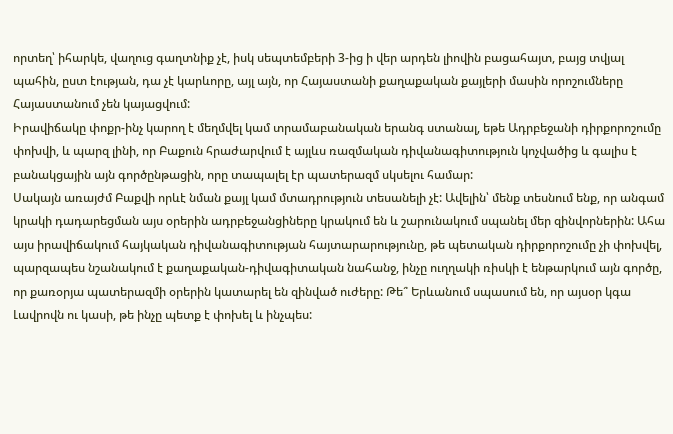որտեղ՝ իհարկե, վաղուց գաղտնիք չէ, իսկ սեպտեմբերի 3-ից ի վեր արդեն լիովին բացահայտ, բայց տվյալ պահին, ըստ էության, դա չէ կարևորը, այլ այն, որ Հայաստանի քաղաքական քայլերի մասին որոշումները Հայաստանում չեն կայացվում:
Իրավիճակը փոքր-ինչ կարող է մեղմվել կամ տրամաբանական երանգ ստանալ, եթե Ադրբեջանի դիրքորոշումը փոխվի, և պարզ լինի, որ Բաքուն հրաժարվում է այլևս ռազմական դիվանագիտություն կոչվածից և գալիս է բանակցային այն գործընթացին, որը տապալել էր պատերազմ սկսելու համար:
Սակայն առայժմ Բաքվի որևէ նման քայլ կամ մտադրություն տեսանելի չէ: Ավելին՝ մենք տեսնում ենք, որ անգամ կրակի դադարեցման այս օրերին ադրբեջանցիները կրակում են և շարունակում սպանել մեր զինվորներին: Ահա այս իրավիճակում հայկական դիվանագիտության հայտարարությունը, թե պետական դիրքորոշումը չի փոխվել, պարզապես նշանակում է քաղաքական-դիվագիտական նահանջ, ինչը ուղղակի ռիսկի է ենթարկում այն գործը, որ քառօրյա պատերազմի օրերին կատարել են զինված ուժերը: Թե՞ Երևանում սպասում են, որ այսօր կգա Լավրովն ու կասի, թե ինչը պետք է փոխել և ինչպես: